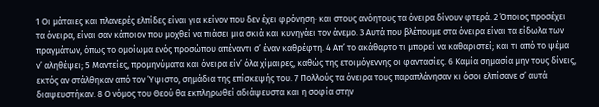1 Οι μάταιες και πλανερές ελπίδες είναι για κείνον που δεν έχει φρόνηση· και στους ανόητους τα όνειρα δίνουν φτερά. 2 Όποιος προσέχει τα όνειρα, είναι σαν κάποιον που μοχθεί να πιάσει μια σκιά και κυνηγάει τον άνεμο. 3 Αυτά που βλέπουμε στα όνειρα είναι τα είδωλα των πραγμάτων, όπως το ομοίωμα ενός προσώπου απέναντι σ’ έναν καθρέφτη. 4 Απ’ το ακάθαρτο τι μπορεί να καθαριστεί; και τι από το ψέμα ν’ αληθέψει; 5 Μαντείες, προμηνύματα και όνειρα είν’ όλα χίμαιρες, καθώς της ετοιμόγεννης οι φαντασίες. 6 Καμία σημασία μην τους δίνεις, εκτός αν στάλθηκαν από τον Ύψιστο, σημάδια της επίσκεψής του. 7 Πολλούς τα όνειρα τους παραπλάνησαν κι όσοι ελπίσανε σ’ αυτά διαψευστήκαν. 8 Ο νόμος του Θεού θα εκπληρωθεί αδιάψευστα και η σοφία στην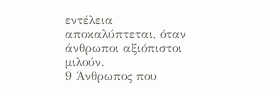εντέλεια αποκαλύπτεται, όταν άνθρωποι αξιόπιστοι μιλούν.
9 Άνθρωπος που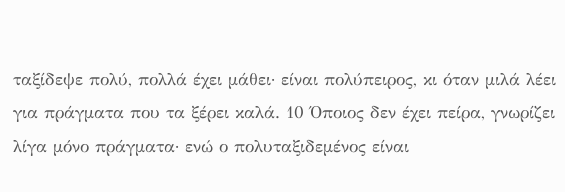ταξίδεψε πολύ, πολλά έχει μάθει· είναι πολύπειρος, κι όταν μιλά λέει για πράγματα που τα ξέρει καλά. 10 Όποιος δεν έχει πείρα, γνωρίζει λίγα μόνο πράγματα· ενώ ο πολυταξιδεμένος είναι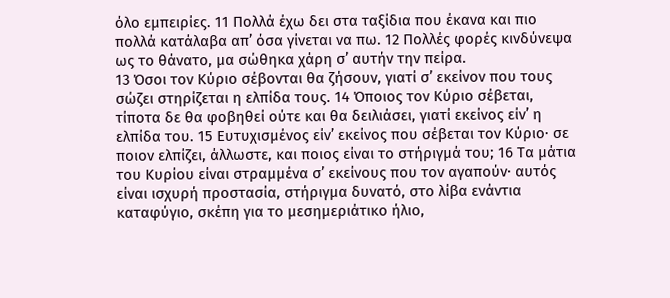όλο εμπειρίες. 11 Πολλά έχω δει στα ταξίδια που έκανα και πιο πολλά κατάλαβα απ’ όσα γίνεται να πω. 12 Πολλές φορές κινδύνεψα ως το θάνατο, μα σώθηκα χάρη σ’ αυτήν την πείρα.
13 Όσοι τον Κύριο σέβονται θα ζήσουν, γιατί σ’ εκείνον που τους σώζει στηρίζεται η ελπίδα τους. 14 Όποιος τον Κύριο σέβεται, τίποτα δε θα φοβηθεί ούτε και θα δειλιάσει, γιατί εκείνος είν’ η ελπίδα του. 15 Ευτυχισμένος είν’ εκείνος που σέβεται τον Κύριο· σε ποιον ελπίζει, άλλωστε, και ποιος είναι το στήριγμά του; 16 Τα μάτια του Κυρίου είναι στραμμένα σ’ εκείνους που τον αγαπούν· αυτός είναι ισχυρή προστασία, στήριγμα δυνατό, στο λίβα ενάντια καταφύγιο, σκέπη για το μεσημεριάτικο ήλιο,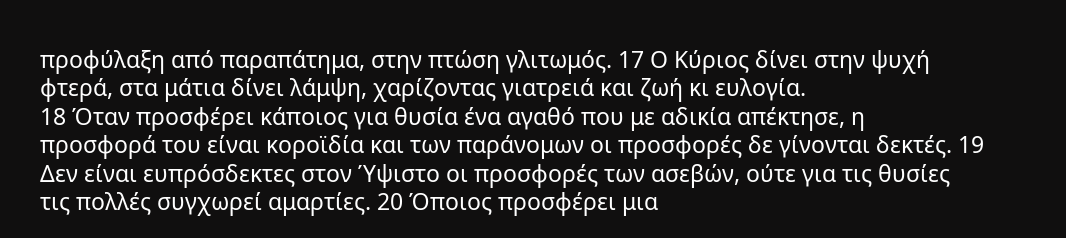προφύλαξη από παραπάτημα, στην πτώση γλιτωμός. 17 Ο Κύριος δίνει στην ψυχή φτερά, στα μάτια δίνει λάμψη, χαρίζοντας γιατρειά και ζωή κι ευλογία.
18 Όταν προσφέρει κάποιος για θυσία ένα αγαθό που με αδικία απέκτησε, η προσφορά του είναι κοροϊδία και των παράνομων οι προσφορές δε γίνονται δεκτές. 19 Δεν είναι ευπρόσδεκτες στον Ύψιστο οι προσφορές των ασεβών, ούτε για τις θυσίες τις πολλές συγχωρεί αμαρτίες. 20 Όποιος προσφέρει μια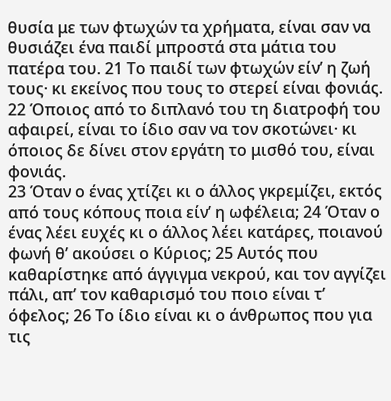θυσία με των φτωχών τα χρήματα, είναι σαν να θυσιάζει ένα παιδί μπροστά στα μάτια του πατέρα του. 21 Το παιδί των φτωχών είν’ η ζωή τους· κι εκείνος που τους το στερεί είναι φονιάς. 22 Όποιος από το διπλανό του τη διατροφή του αφαιρεί, είναι το ίδιο σαν να τον σκοτώνει· κι όποιος δε δίνει στον εργάτη το μισθό του, είναι φονιάς.
23 Όταν ο ένας χτίζει κι ο άλλος γκρεμίζει, εκτός από τους κόπους ποια είν’ η ωφέλεια; 24 Όταν ο ένας λέει ευχές κι ο άλλος λέει κατάρες, ποιανού φωνή θ’ ακούσει ο Κύριος; 25 Αυτός που καθαρίστηκε από άγγιγμα νεκρού, και τον αγγίζει πάλι, απ’ τον καθαρισμό του ποιο είναι τ’ όφελος; 26 Το ίδιο είναι κι ο άνθρωπος που για τις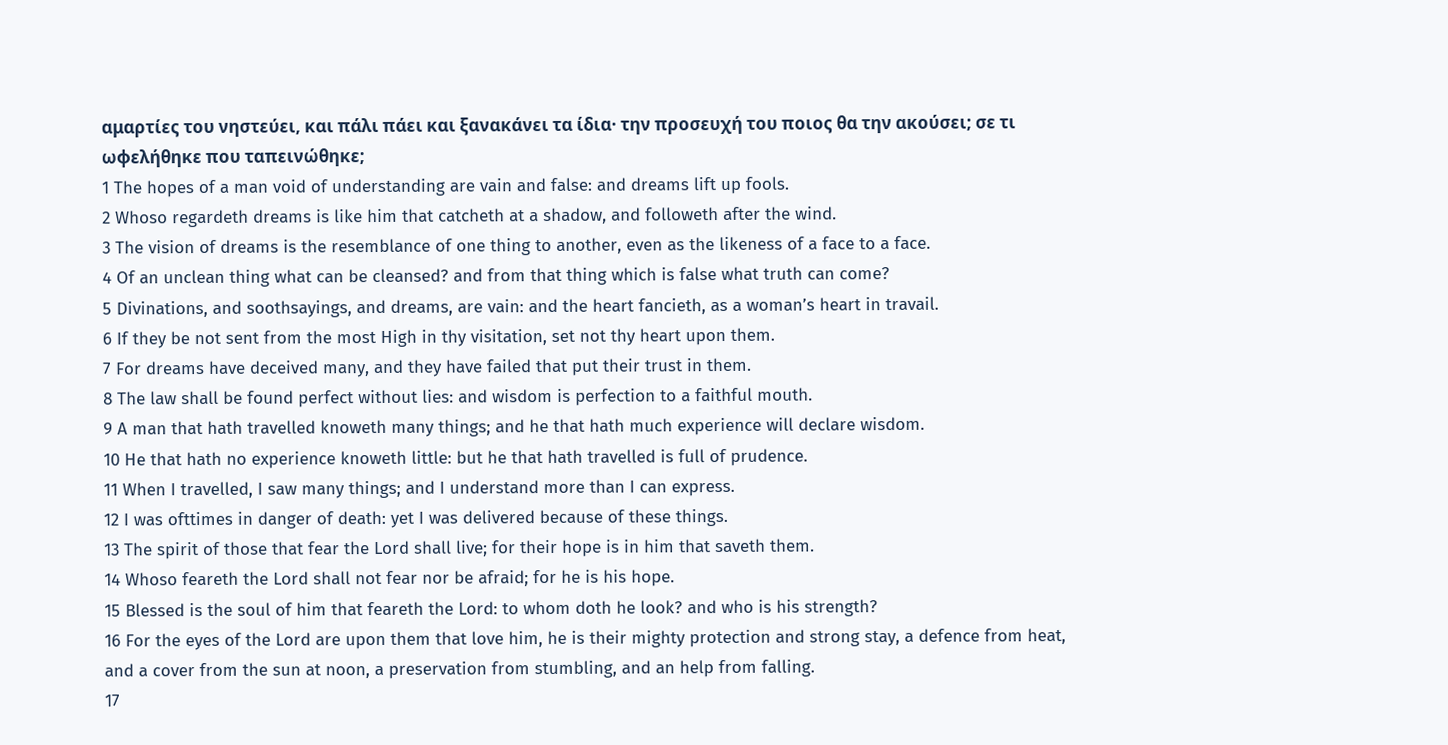αμαρτίες του νηστεύει, και πάλι πάει και ξανακάνει τα ίδια· την προσευχή του ποιος θα την ακούσει; σε τι ωφελήθηκε που ταπεινώθηκε;
1 The hopes of a man void of understanding are vain and false: and dreams lift up fools.
2 Whoso regardeth dreams is like him that catcheth at a shadow, and followeth after the wind.
3 The vision of dreams is the resemblance of one thing to another, even as the likeness of a face to a face.
4 Of an unclean thing what can be cleansed? and from that thing which is false what truth can come?
5 Divinations, and soothsayings, and dreams, are vain: and the heart fancieth, as a woman’s heart in travail.
6 If they be not sent from the most High in thy visitation, set not thy heart upon them.
7 For dreams have deceived many, and they have failed that put their trust in them.
8 The law shall be found perfect without lies: and wisdom is perfection to a faithful mouth.
9 A man that hath travelled knoweth many things; and he that hath much experience will declare wisdom.
10 He that hath no experience knoweth little: but he that hath travelled is full of prudence.
11 When I travelled, I saw many things; and I understand more than I can express.
12 I was ofttimes in danger of death: yet I was delivered because of these things.
13 The spirit of those that fear the Lord shall live; for their hope is in him that saveth them.
14 Whoso feareth the Lord shall not fear nor be afraid; for he is his hope.
15 Blessed is the soul of him that feareth the Lord: to whom doth he look? and who is his strength?
16 For the eyes of the Lord are upon them that love him, he is their mighty protection and strong stay, a defence from heat, and a cover from the sun at noon, a preservation from stumbling, and an help from falling.
17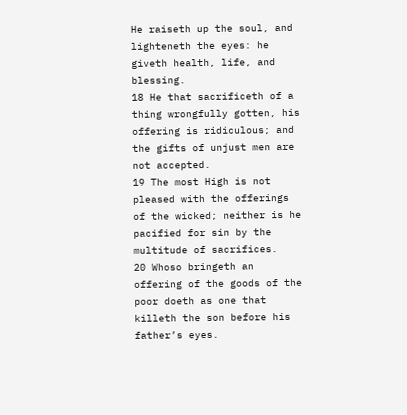He raiseth up the soul, and lighteneth the eyes: he giveth health, life, and blessing.
18 He that sacrificeth of a thing wrongfully gotten, his offering is ridiculous; and the gifts of unjust men are not accepted.
19 The most High is not pleased with the offerings of the wicked; neither is he pacified for sin by the multitude of sacrifices.
20 Whoso bringeth an offering of the goods of the poor doeth as one that killeth the son before his father’s eyes.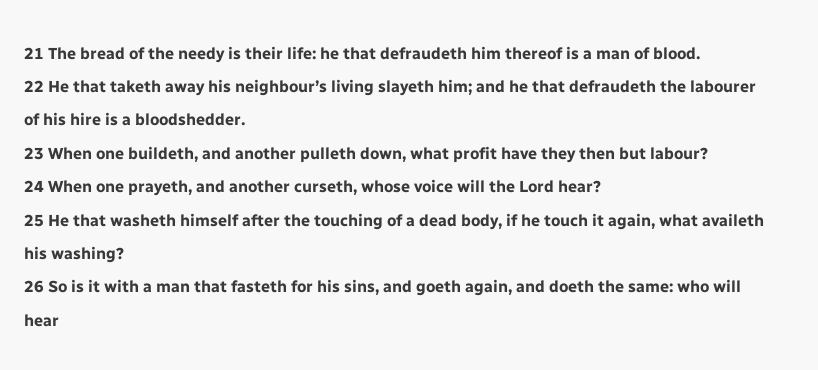21 The bread of the needy is their life: he that defraudeth him thereof is a man of blood.
22 He that taketh away his neighbour’s living slayeth him; and he that defraudeth the labourer of his hire is a bloodshedder.
23 When one buildeth, and another pulleth down, what profit have they then but labour?
24 When one prayeth, and another curseth, whose voice will the Lord hear?
25 He that washeth himself after the touching of a dead body, if he touch it again, what availeth his washing?
26 So is it with a man that fasteth for his sins, and goeth again, and doeth the same: who will hear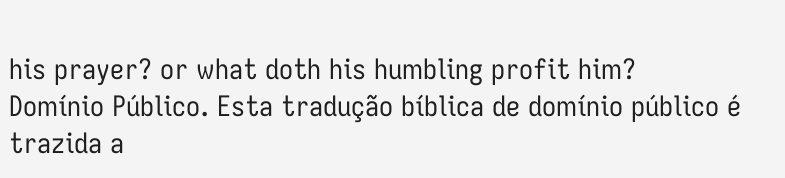his prayer? or what doth his humbling profit him?
Domínio Público. Esta tradução bíblica de domínio público é trazida a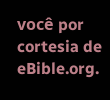você por cortesia de eBible.org.